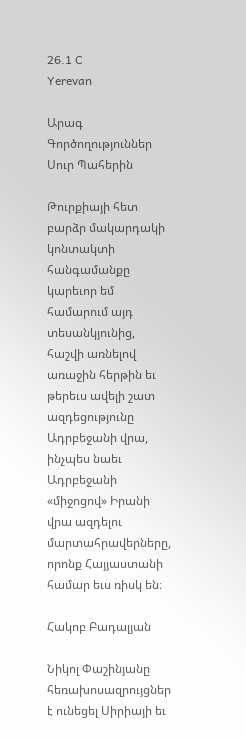26.1 C
Yerevan

Արագ Գործողություններ Սուր Պահերին

Թուրքիայի հետ բարձր մակարդակի կոնտակտի հանգամանքը կարեւոր եմ համարում այդ տեսանկյունից, հաշվի առնելով առաջին հերթին եւ թերեւս ավելի շատ ազդեցությունը Ադրբեջանի վրա, ինչպես նաեւ Ադրբեջանի «միջոցով» Իրանի վրա ազդելու մարտահրավերները, որոնք Հայյաստանի համար եւս ռիսկ են։

Հակոբ Բադալյան

Նիկոլ Փաշինյանը հեռախոսազրույցներ է ունեցել Սիրիայի եւ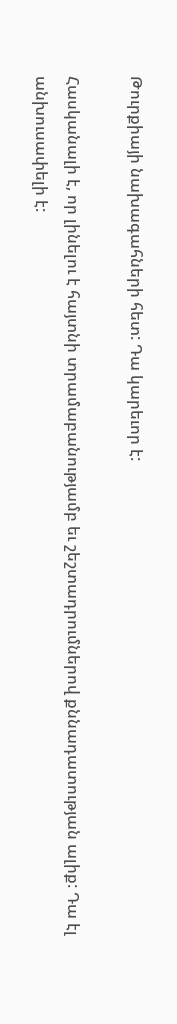Թուրքիայի նախագահների հետ: Դա կարեւոր է:

Հասկանալի է, որ լինելու է հայտնի տրամաբանությամբ եւ շեշտադրումներով քննադատության ալիք: Դա էլ անխուսափելի է: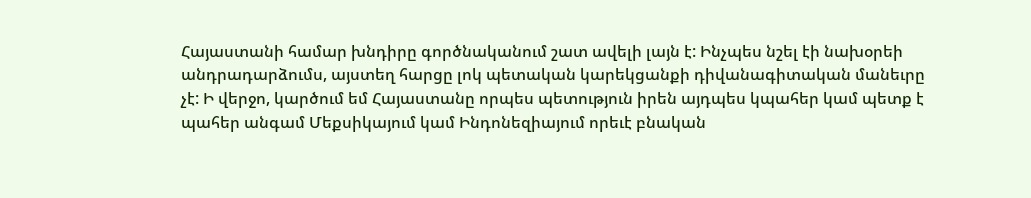Հայաստանի համար խնդիրը գործնականում շատ ավելի լայն է: Ինչպես նշել էի նախօրեի անդրադարձումս, այստեղ հարցը լոկ պետական կարեկցանքի դիվանագիտական մանեւրը չէ: Ի վերջո, կարծում եմ Հայաստանը որպես պետություն իրեն այդպես կպահեր կամ պետք է պահեր անգամ Մեքսիկայում կամ Ինդոնեզիայում որեւէ բնական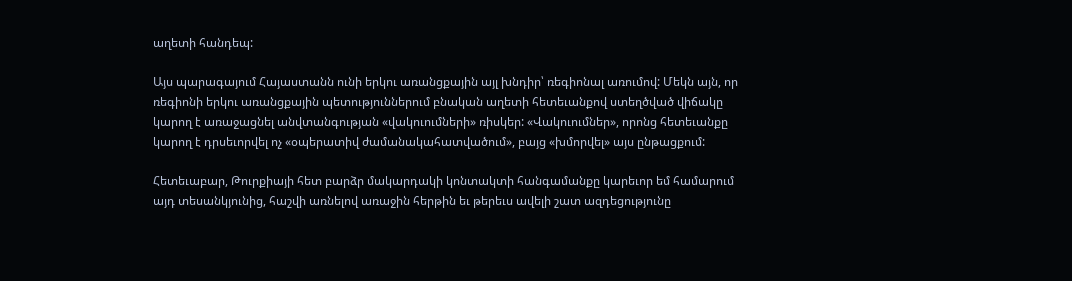աղետի հանդեպ:

Այս պարագայում Հայաստանն ունի երկու առանցքային այլ խնդիր՝ ռեգիոնալ առումով: Մեկն այն, որ ռեգիոնի երկու առանցքային պետություններում բնական աղետի հետեւանքով ստեղծված վիճակը կարող է առաջացնել անվտանգության «վակուումների» ռիսկեր: «Վակուումներ», որոնց հետեւանքը կարող է դրսեւորվել ոչ «օպերատիվ ժամանակահատվածում», բայց «խմորվել» այս ընթացքում:

Հետեւաբար, Թուրքիայի հետ բարձր մակարդակի կոնտակտի հանգամանքը կարեւոր եմ համարում այդ տեսանկյունից, հաշվի առնելով առաջին հերթին եւ թերեւս ավելի շատ ազդեցությունը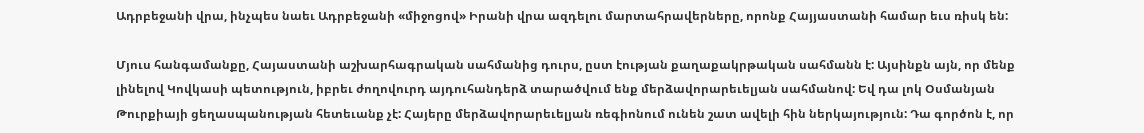Ադրբեջանի վրա, ինչպես նաեւ Ադրբեջանի «միջոցով» Իրանի վրա ազդելու մարտահրավերները, որոնք Հայյաստանի համար եւս ռիսկ են:

Մյուս հանգամանքը, Հայաստանի աշխարհագրական սահմանից դուրս, ըստ էության քաղաքակրթական սահմանն է: Այսինքն այն, որ մենք լինելով Կովկասի պետություն, իբրեւ ժողովուրդ այդուհանդերձ տարածվում ենք մերձավորարեւելյան սահմանով: Եվ դա լոկ Օսմանյան Թուրքիայի ցեղասպանության հետեւանք չէ: Հայերը մերձավորարեւելյան ռեգիոնում ունեն շատ ավելի հին ներկայություն: Դա գործոն է, որ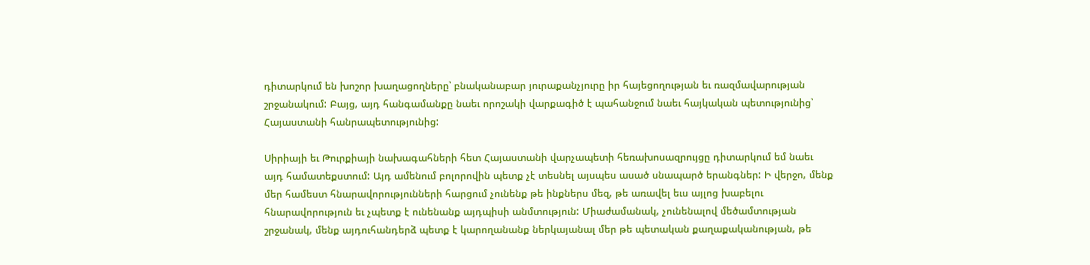դիտարկում են խոշոր խաղացողները՝ բնականաբար յուրաքանչյուրը իր հայեցողության եւ ռազմավարության շրջանակում: Բայց, այդ հանգամանքը նաեւ որոշակի վարքագիծ է պահանջում նաեւ հայկական պետությունից՝ Հայաստանի հանրապետությունից:

Սիրիայի եւ Թուրքիայի նախագահների հետ Հայաստանի վարչապետի հեռախոսազրույցը դիտարկում եմ նաեւ այդ համատեքստում: Այդ ամենում բոլորովին պետք չէ տեսնել այսպես ասած սնապարծ երանգներ: Ի վերջո, մենք մեր համեստ հնարավորությունների հարցում չունենք թե ինքներս մեզ, թե առավել եւս այլոց խաբելու հնարավորություն եւ չպետք է ունենանք այդպիսի անմտություն: Միաժամանակ, չունենալով մեծամտության շրջանակ, մենք այդուհանդերձ պետք է կարողանանք ներկայանալ մեր թե պետական քաղաքականության, թե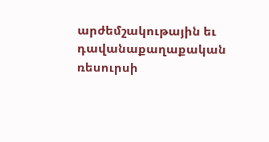արժեմշակութային եւ դավանաքաղաքական ռեսուրսի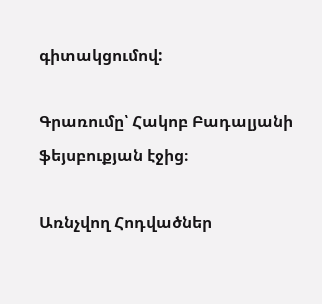գիտակցումով:

Գրառումը՝ Հակոբ Բադալյանի ֆեյսբուքյան էջից։

Առնչվող Հոդվածներ